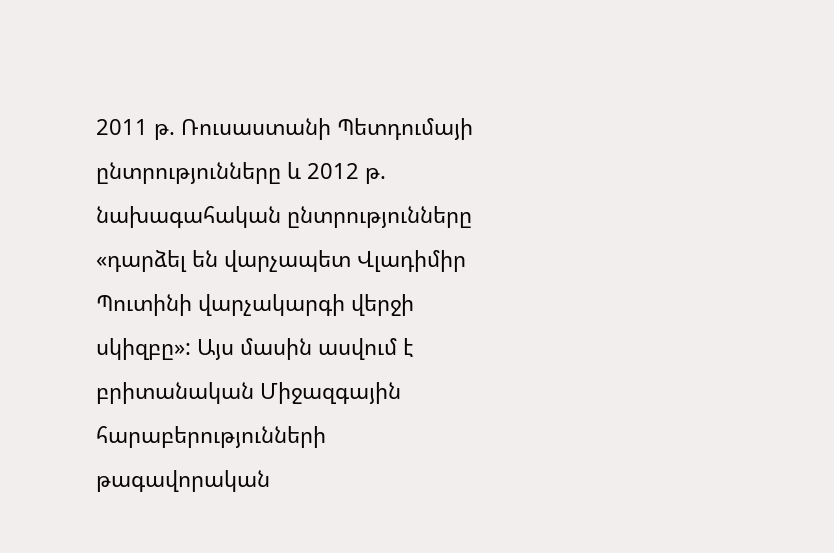2011 թ. Ռուսաստանի Պետդումայի ընտրությունները և 2012 թ. նախագահական ընտրությունները «դարձել են վարչապետ Վլադիմիր Պուտինի վարչակարգի վերջի սկիզբը»: Այս մասին ասվում է բրիտանական Միջազգային հարաբերությունների թագավորական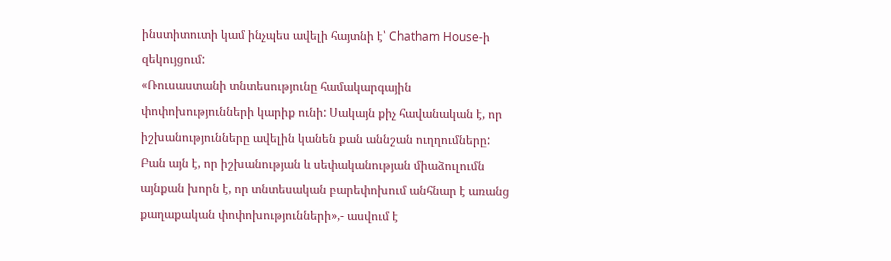ինստիտուտի կամ ինչպես ավելի հայտնի է՝ Chatham House-ի զեկույցում:
«Ռուսաստանի տնտեսությունը համակարգային փոփոխությունների կարիք ունի: Սակայն քիչ հավանական է, որ իշխանությունները ավելին կանեն քան աննշան ուղղումները: Բան այն է, որ իշխանության և սեփականության միաձուլումն այնքան խորն է, որ տնտեսական բարեփոխում անհնար է առանց քաղաքական փոփոխությունների»,- ասվում է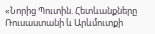«Նորից Պուտին. Հետևանքները Ռուսաստանի և Արևմուտքի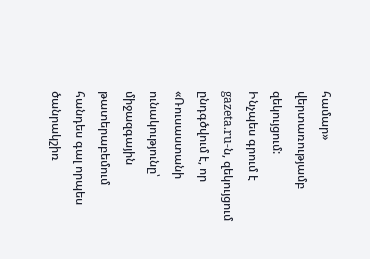համար» վերտառությամբ զեկույցում:
Ինչպես գրում է gazeta.ru-ն, զեկույցում ընդգծվում է, որ «Ռուսաստանի ունակությունը՝ միջազգային թատերաբեմում հանդես գալ որպես ծանրակշիռ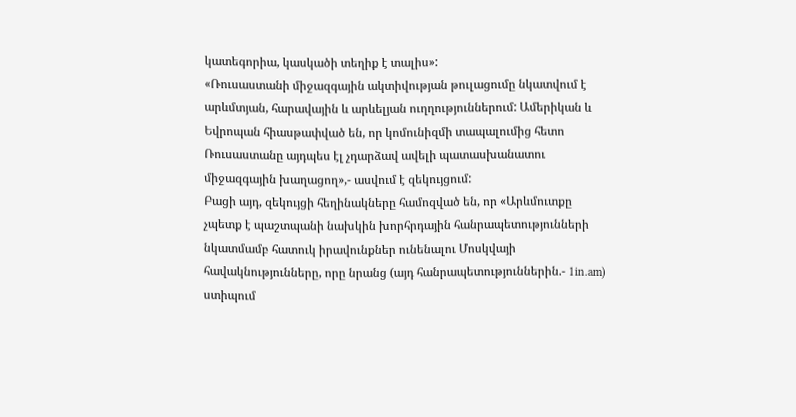կատեգորիա, կասկածի տեղիք է տալիս»:
«Ռուսաստանի միջազգային ակտիվության թուլացումը նկատվում է արևմտյան, հարավային և արևելյան ուղղություններում: Ամերիկան և Եվրոպան հիասթափված են, որ կոմունիզմի տապալումից հետո Ռուսաստանը այդպես էլ չդարձավ ավելի պատասխանատու միջազգային խաղացող»,- ասվում է զեկույցում:
Բացի այդ, զեկույցի հեղինակները համոզված են, որ «Արևմուտքը չպետք է պաշտպանի նախկին խորհրդային հանրապետությունների նկատմամբ հատուկ իրավունքներ ունենալու Մոսկվայի հավակնությունները, որը նրանց (այդ հանրապետություններին.- 1in.am) ստիպում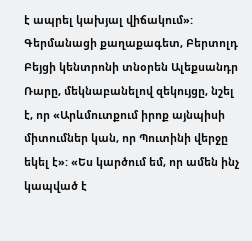է ապրել կախյալ վիճակում»:
Գերմանացի քաղաքագետ, Բերտոլդ Բեյցի կենտրոնի տնօրեն Ալեքսանդր Ռարը, մեկնաբանելով զեկույցը, նշել է, որ «Արևմուտքում իրոք այնպիսի միտումներ կան, որ Պուտինի վերջը եկել է»: «Ես կարծում եմ, որ ամեն ինչ կապված է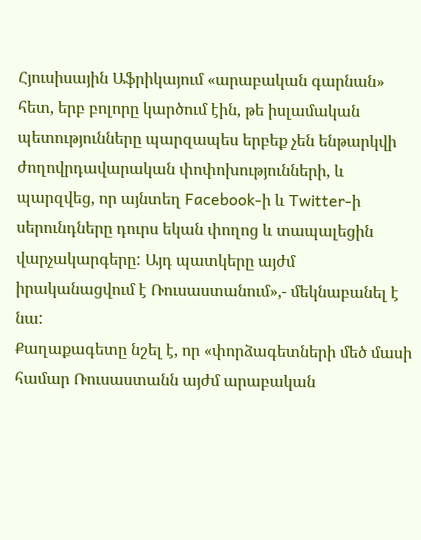Հյուսիսային Աֆրիկայում «արաբական գարնան» հետ, երբ բոլորը կարծում էին, թե իսլամական պետությունները պարզապես երբեք չեն ենթարկվի ժողովրդավարական փոփոխությունների, և պարզվեց, որ այնտեղ Facebook-ի և Twitter-ի սերունդները դուրս եկան փողոց և տապալեցին վարչակարգերը: Այդ պատկերը այժմ իրականացվում է Ռուսաստանում»,- մեկնաբանել է նա:
Քաղաքագետը նշել է, որ «փորձագետների մեծ մասի համար Ռուսաստանն այժմ արաբական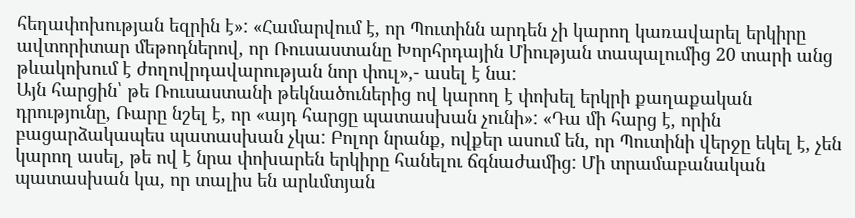հեղափոխության եզրին է»: «Համարվում է, որ Պուտինն արդեն չի կարող կառավարել երկիրը ավտորիտար մեթոդներով, որ Ռուսաստանը Խորհրդային Միության տապալումից 20 տարի անց թևակոխում է ժողովրդավարության նոր փուլ»,- ասել է նա:
Այն հարցին՝ թե Ռուսաստանի թեկնածուներից ով կարող է փոխել երկրի քաղաքական դրությունը, Ռարը նշել է, որ «այդ հարցը պատասխան չունի»: «Դա մի հարց է, որին բացարձակապես պատասխան չկա: Բոլոր նրանք, ովքեր ասում են, որ Պուտինի վերջը եկել է, չեն կարող ասել, թե ով է նրա փոխարեն երկիրը հանելու ճգնաժամից: Մի տրամաբանական պատասխան կա, որ տալիս են արևմտյան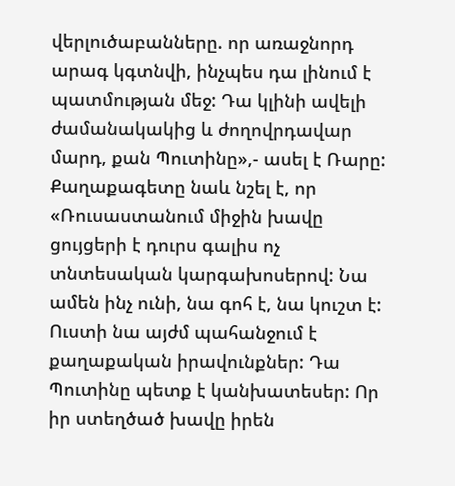վերլուծաբանները. որ առաջնորդ արագ կգտնվի, ինչպես դա լինում է պատմության մեջ: Դա կլինի ավելի ժամանակակից և ժողովրդավար մարդ, քան Պուտինը»,- ասել է Ռարը:
Քաղաքագետը նաև նշել է, որ «Ռուսաստանում միջին խավը ցույցերի է դուրս գալիս ոչ տնտեսական կարգախոսերով: Նա ամեն ինչ ունի, նա գոհ է, նա կուշտ է: Ուստի նա այժմ պահանջում է քաղաքական իրավունքներ: Դա Պուտինը պետք է կանխատեսեր: Որ իր ստեղծած խավը իրեն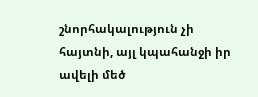շնորհակալություն չի հայտնի, այլ կպահանջի իր ավելի մեծ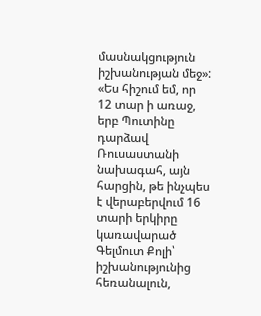մասնակցություն իշխանության մեջ»:
«Ես հիշում եմ, որ 12 տար ի առաջ, երբ Պուտինը դարձավ Ռուսաստանի նախագահ, այն հարցին, թե ինչպես է վերաբերվում 16 տարի երկիրը կառավարած Գելմուտ Քոլի՝ իշխանությունից հեռանալուն,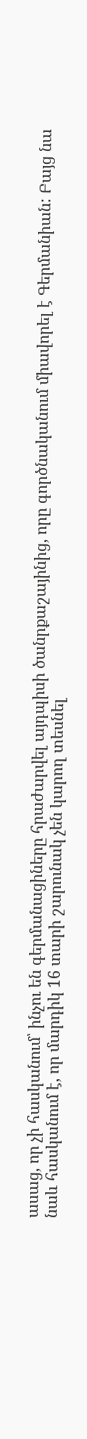ասաց, որ չի հասկանում՝ ինչու են գերմանացիները հրաժարվել այդպիսի ծանրքաշայինից, որը գործնականում միավորել է Գերմանիան: Բայց նա նաև հասկանում է, որ մարդիկ 16 տարի շարունակ չեն կարող տեսնել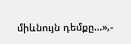միևնույն դեմքը…»,-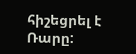հիշեցրել է Ռարը: